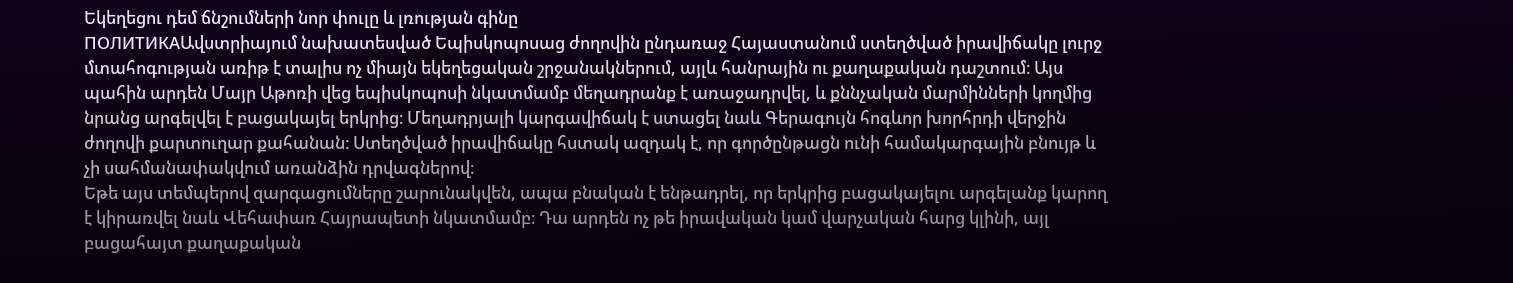Եկեղեցու դեմ ճնշումների նոր փուլը և լռության գինը
ПОЛИТИКАԱվստրիայում նախատեսված Եպիսկոպոսաց ժողովին ընդառաջ Հայաստանում ստեղծված իրավիճակը լուրջ մտահոգության առիթ է տալիս ոչ միայն եկեղեցական շրջանակներում, այլև հանրային ու քաղաքական դաշտում։ Այս պահին արդեն Մայր Աթոռի վեց եպիսկոպոսի նկատմամբ մեղադրանք է առաջադրվել, և քննչական մարմինների կողմից նրանց արգելվել է բացակայել երկրից։ Մեղադրյալի կարգավիճակ է ստացել նաև Գերագույն հոգևոր խորհրդի վերջին ժողովի քարտուղար քահանան։ Ստեղծված իրավիճակը հստակ ազդակ է, որ գործընթացն ունի համակարգային բնույթ և չի սահմանափակվում առանձին դրվագներով։
Եթե այս տեմպերով զարգացումները շարունակվեն, ապա բնական է ենթադրել, որ երկրից բացակայելու արգելանք կարող է կիրառվել նաև Վեհափառ Հայրապետի նկատմամբ։ Դա արդեն ոչ թե իրավական կամ վարչական հարց կլինի, այլ բացահայտ քաղաքական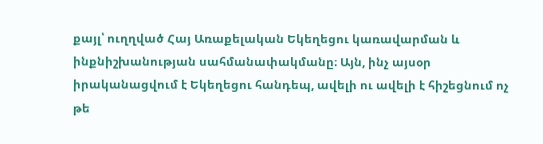քայլ՝ ուղղված Հայ Առաքելական Եկեղեցու կառավարման և ինքնիշխանության սահմանափակմանը։ Այն, ինչ այսօր իրականացվում է Եկեղեցու հանդեպ, ավելի ու ավելի է հիշեցնում ոչ թե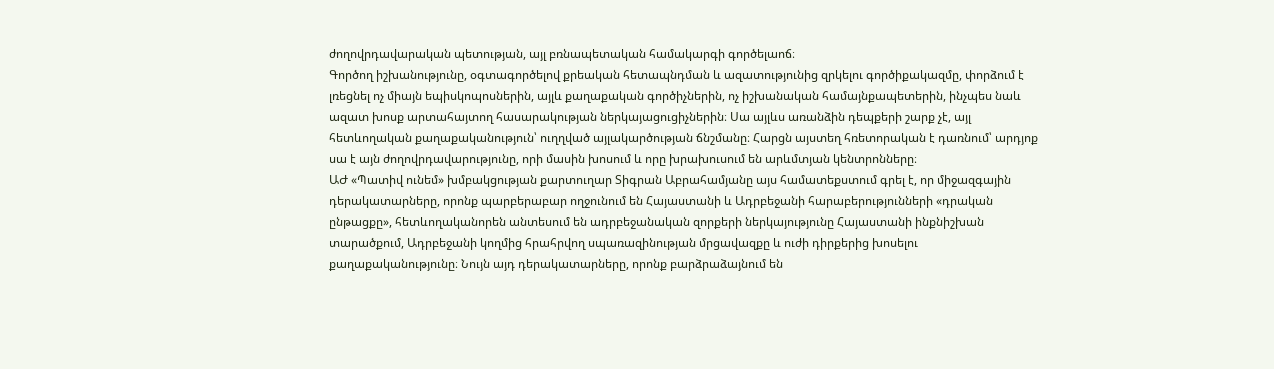ժողովրդավարական պետության, այլ բռնապետական համակարգի գործելաոճ։
Գործող իշխանությունը, օգտագործելով քրեական հետապնդման և ազատությունից զրկելու գործիքակազմը, փորձում է լռեցնել ոչ միայն եպիսկոպոսներին, այլև քաղաքական գործիչներին, ոչ իշխանական համայնքապետերին, ինչպես նաև ազատ խոսք արտահայտող հասարակության ներկայացուցիչներին։ Սա այլևս առանձին դեպքերի շարք չէ, այլ հետևողական քաղաքականություն՝ ուղղված այլակարծության ճնշմանը։ Հարցն այստեղ հռետորական է դառնում՝ արդյոք սա է այն ժողովրդավարությունը, որի մասին խոսում և որը խրախուսում են արևմտյան կենտրոնները։
ԱԺ «Պատիվ ունեմ» խմբակցության քարտուղար Տիգրան Աբրահամյանը այս համատեքստում գրել է, որ միջազգային դերակատարները, որոնք պարբերաբար ողջունում են Հայաստանի և Ադրբեջանի հարաբերությունների «դրական ընթացքը», հետևողականորեն անտեսում են ադրբեջանական զորքերի ներկայությունը Հայաստանի ինքնիշխան տարածքում, Ադրբեջանի կողմից հրահրվող սպառազինության մրցավազքը և ուժի դիրքերից խոսելու քաղաքականությունը։ Նույն այդ դերակատարները, որոնք բարձրաձայնում են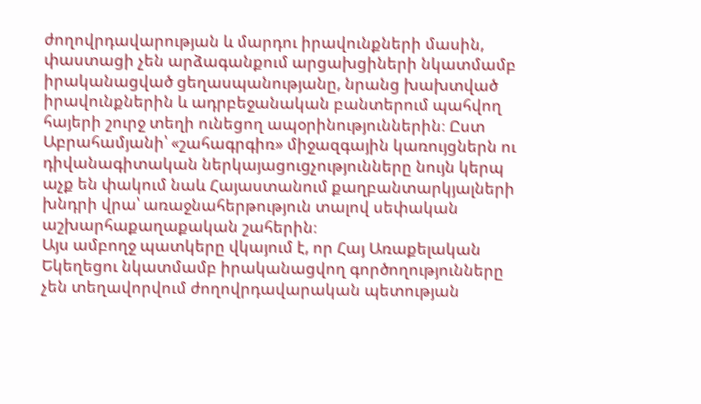ժողովրդավարության և մարդու իրավունքների մասին, փաստացի չեն արձագանքում արցախցիների նկատմամբ իրականացված ցեղասպանությանը, նրանց խախտված իրավունքներին և ադրբեջանական բանտերում պահվող հայերի շուրջ տեղի ունեցող ապօրինություններին։ Ըստ Աբրահամյանի՝ «շահագրգիռ» միջազգային կառույցներն ու դիվանագիտական ներկայացուցչությունները նույն կերպ աչք են փակում նաև Հայաստանում քաղբանտարկյալների խնդրի վրա՝ առաջնահերթություն տալով սեփական աշխարհաքաղաքական շահերին։
Այս ամբողջ պատկերը վկայում է, որ Հայ Առաքելական Եկեղեցու նկատմամբ իրականացվող գործողությունները չեն տեղավորվում ժողովրդավարական պետության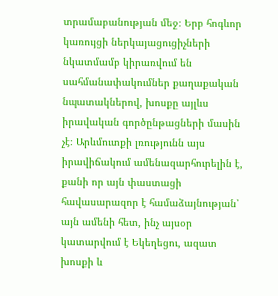տրամաբանության մեջ։ Երբ հոգևոր կառույցի ներկայացուցիչների նկատմամբ կիրառվում են սահմանափակումներ քաղաքական նպատակներով, խոսքը այլևս իրավական գործընթացների մասին չէ։ Արևմուտքի լռությունն այս իրավիճակում ամենազարհուրելին է, քանի որ այն փաստացի հավասարազոր է համաձայնության՝ այն ամենի հետ, ինչ այսօր կատարվում է Եկեղեցու, ազատ խոսքի և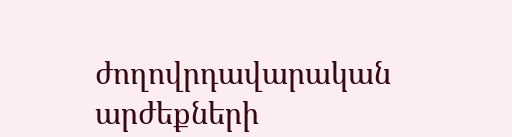ժողովրդավարական արժեքների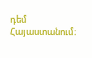դեմ Հայաստանում։